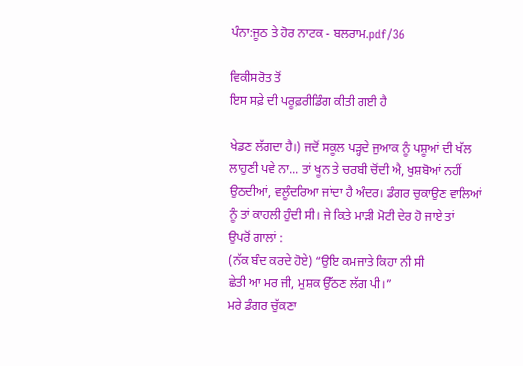ਪੰਨਾ:ਜੂਠ ਤੇ ਹੋਰ ਨਾਟਕ - ਬਲਰਾਮ.pdf/36

ਵਿਕੀਸਰੋਤ ਤੋਂ
ਇਸ ਸਫ਼ੇ ਦੀ ਪਰੂਫ਼ਰੀਡਿੰਗ ਕੀਤੀ ਗਈ ਹੈ

ਖੇਡਣ ਲੱਗਦਾ ਹੈ।) ਜਦੋਂ ਸਕੂਲ ਪੜ੍ਹਦੇ ਜੁਆਕ ਨੂੰ ਪਸ਼ੂਆਂ ਦੀ ਖੱਲ
ਲਾਹੁਣੀ ਪਵੇ ਨਾ... ਤਾਂ ਖੂਨ ਤੇ ਚਰਬੀ ਚੋਂਦੀ ਐ, ਖੁਸ਼ਬੋਆਂ ਨਹੀਂ
ਉਠਦੀਆਂ, ਵਲੂੰਦਰਿਆ ਜਾਂਦਾ ਹੈ ਅੰਦਰ। ਡੰਗਰ ਚੁਕਾਉਣ ਵਾਲਿਆਂ
ਨੂੰ ਤਾਂ ਕਾਹਲੀ ਹੁੰਦੀ ਸੀ। ਜੇ ਕਿਤੇ ਮਾੜੀ ਮੋਟੀ ਦੇਰ ਹੋ ਜਾਏ ਤਾਂ
ਉਪਰੋਂ ਗਾਲਾਂ :
(ਨੱਕ ਬੰਦ ਕਰਦੇ ਹੋਏ) “ਉਇ ਕਮਜਾਤੇ ਕਿਹਾ ਨੀ ਸੀ
ਛੇਤੀ ਆ ਮਰ ਜੀ, ਮੁਸ਼ਕ ਉੱਠਣ ਲੱਗ ਪੀ।”
ਮਰੇ ਡੰਗਰ ਚੁੱਕਣਾ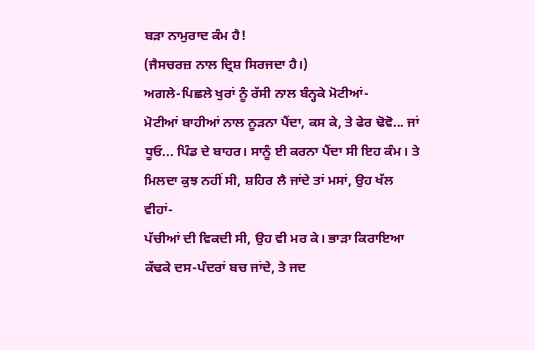ਬੜਾ ਨਾਮੁਰਾਦ ਕੰਮ ਹੈ!
(ਜੈਸਚਰਜ਼ ਨਾਲ ਦ੍ਰਿਸ਼ ਸਿਰਜਦਾ ਹੈ।)
ਅਗਲੇ-ਪਿਛਲੇ ਖੁਰਾਂ ਨੂੰ ਰੱਸੀ ਨਾਲ ਬੰਨ੍ਹਕੇ ਮੋਟੀਆਂ-
ਮੋਟੀਆਂ ਬਾਹੀਆਂ ਨਾਲ ਨੂੜਨਾ ਪੈਂਦਾ, ਕਸ ਕੇ, ਤੇ ਫੇਰ ਢੋਵੋ... ਜਾਂ
ਧੂਓ... ਪਿੰਡ ਦੇ ਬਾਹਰ। ਸਾਨੂੰ ਈ ਕਰਨਾ ਪੈਂਦਾ ਸੀ ਇਹ ਕੰਮ। ਤੇ
ਮਿਲਦਾ ਕੁਝ ਨਹੀਂ ਸੀ, ਸ਼ਹਿਰ ਲੈ ਜਾਂਦੇ ਤਾਂ ਮਸਾਂ, ਉਹ ਖੱਲ ਵੀਹਾਂ-
ਪੱਚੀਆਂ ਦੀ ਵਿਕਦੀ ਸੀ, ਉਹ ਵੀ ਮਰ ਕੇ। ਭਾੜਾ ਕਿਰਾਇਆ
ਕੱਢਕੇ ਦਸ-ਪੰਦਰਾਂ ਬਚ ਜਾਂਦੇ, ਤੇ ਜਦ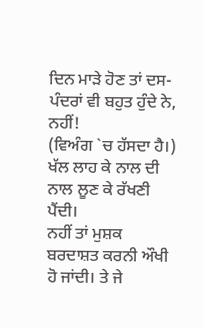ਦਿਨ ਮਾੜੇ ਹੋਣ ਤਾਂ ਦਸ-
ਪੰਦਰਾਂ ਵੀ ਬਹੁਤ ਹੁੰਦੇ ਨੇ, ਨਹੀਂ!
(ਵਿਅੰਗ `ਚ ਹੱਸਦਾ ਹੈ।)
ਖੱਲ ਲਾਹ ਕੇ ਨਾਲ ਦੀ ਨਾਲ ਲੂਣ ਕੇ ਰੱਖਣੀ ਪੈਂਦੀ।
ਨਹੀਂ ਤਾਂ ਮੁਸ਼ਕ ਬਰਦਾਸ਼ਤ ਕਰਨੀ ਔਖੀ ਹੋ ਜਾਂਦੀ। ਤੇ ਜੇ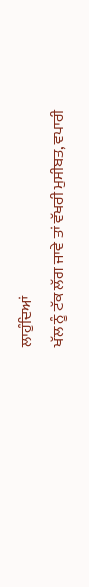ਲਾਹੁੰਦਿਆਂ
ਖੱਲ ਨੂੰ ਟੱਕ ਲੱਗ ਜਾਵੇ ਤਾਂ ਵੱਖਰੀ ਮੁਸੀਬਤ, ਵਪਾਰੀ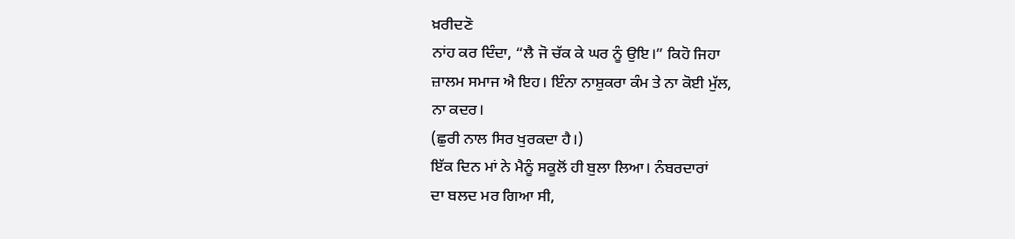ਖ਼ਰੀਦਣੋ
ਨਾਂਹ ਕਰ ਦਿੰਦਾ, “ਲੈ ਜੋ ਚੱਕ ਕੇ ਘਰ ਨੂੰ ਉਇ।” ਕਿਹੋ ਜਿਹਾ
ਜ਼ਾਲਮ ਸਮਾਜ ਐ ਇਹ। ਇੰਨਾ ਨਾਸ਼ੁਕਰਾ ਕੰਮ ਤੇ ਨਾ ਕੋਈ ਮੁੱਲ,
ਨਾ ਕਦਰ।
(ਛੁਰੀ ਨਾਲ ਸਿਰ ਖੁਰਕਦਾ ਹੈ।)
ਇੱਕ ਦਿਨ ਮਾਂ ਨੇ ਮੈਨੂੰ ਸਕੂਲੋਂ ਹੀ ਬੁਲਾ ਲਿਆ। ਨੰਬਰਦਾਰਾਂ
ਦਾ ਬਲਦ ਮਰ ਗਿਆ ਸੀ,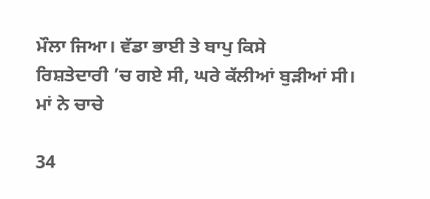ਮੌਲਾ ਜਿਆ। ਵੱਡਾ ਭਾਈ ਤੇ ਬਾਪੁ ਕਿਸੇ
ਰਿਸ਼ਤੇਦਾਰੀ ’ਚ ਗਏ ਸੀ, ਘਰੇ ਕੱਲੀਆਂ ਬੁੜੀਆਂ ਸੀ। ਮਾਂ ਨੇ ਚਾਚੇ

34